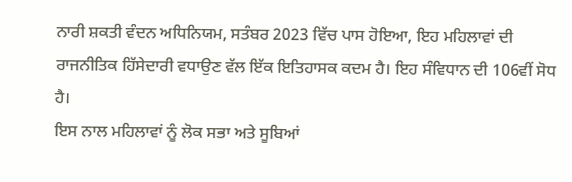ਨਾਰੀ ਸ਼ਕਤੀ ਵੰਦਨ ਅਧਿਨਿਯਮ, ਸਤੰਬਰ 2023 ਵਿੱਚ ਪਾਸ ਹੋਇਆ, ਇਹ ਮਹਿਲਾਵਾਂ ਦੀ ਰਾਜਨੀਤਿਕ ਹਿੱਸੇਦਾਰੀ ਵਧਾਉਣ ਵੱਲ ਇੱਕ ਇਤਿਹਾਸਕ ਕਦਮ ਹੈ। ਇਹ ਸੰਵਿਧਾਨ ਦੀ 106ਵੀਂ ਸੋਧ ਹੈ।
ਇਸ ਨਾਲ ਮਹਿਲਾਵਾਂ ਨੂੰ ਲੋਕ ਸਭਾ ਅਤੇ ਸੂਬਿਆਂ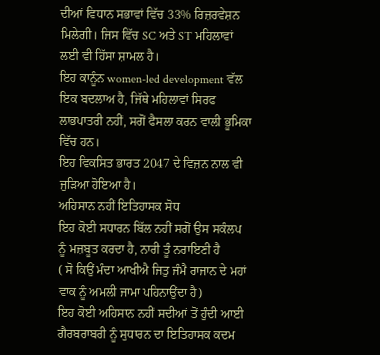ਦੀਆਂ ਵਿਧਾਨ ਸਭਾਵਾਂ ਵਿੱਚ 33% ਰਿਜ਼ਰਵੇਸ਼ਨ ਮਿਲੇਗੀ। ਜਿਸ ਵਿੱਚ SC ਅਤੇ ST ਮਹਿਲਾਵਾਂ ਲਈ ਵੀ ਹਿੱਸਾ ਸ਼ਾਮਲ ਹੈ।
ਇਹ ਕਾਨੂੰਨ women-led development ਵੱਲ ਇਕ ਬਦਲਾਅ ਹੈ, ਜਿੱਥੇ ਮਹਿਲਾਵਾਂ ਸਿਰਫ ਲਾਭਪਾਤਰੀ ਨਹੀਂ, ਸਗੋਂ ਫੈਸਲਾ ਕਰਨ ਵਾਲੀ ਭੂਮਿਕਾ ਵਿੱਚ ਹਨ।
ਇਹ ਵਿਕਸਿਤ ਭਾਰਤ 2047 ਦੇ ਵਿਜ਼ਨ ਨਾਲ ਵੀ ਜੁੜਿਆ ਹੋਇਆ ਹੈ।
ਅਹਿਸਾਨ ਨਹੀਂ ਇਤਿਹਾਸਕ ਸੋਧ
ਇਹ ਕੋਈ ਸਧਾਰਨ ਬਿੱਲ ਨਹੀਂ ਸਗੋਂ ਉਸ ਸਕੰਲਪ ਨੂੰ ਮਜ਼ਬੂਤ ਕਰਦਾ ਹੈ, ਨਾਰੀ ਤੂੰ ਨਰਾਇਣੀ ਹੈ
( ਸੋ ਕਿਉਂ ਮੰਦਾ ਆਖੀਐ ਜਿਤੁ ਜੰਮੈ ਰਾਜਾਨ ਦੇ ਮਹਾਂ ਵਾਕ ਨੂੰ ਅਮਲੀ ਜਾਮਾ ਪਹਿਨਾਉਂਦਾ ਹੈ)
ਇਹ ਕੋਈ ਅਹਿਸਾਨ ਨਹੀਂ ਸਦੀਆਂ ਤੋਂ ਹੁੰਦੀ ਆਈ ਗੈਰਬਰਾਬਰੀ ਨੂੰ ਸੁਧਾਰਨ ਦਾ ਇਤਿਹਾਸਕ ਕਦਮ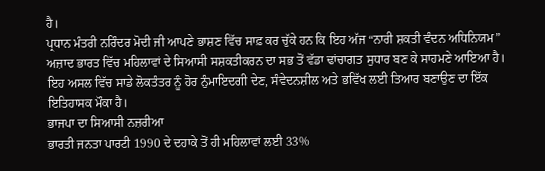ਹੈ।
ਪ੍ਰਧਾਨ ਮੰਤਰੀ ਨਰਿੰਦਰ ਮੋਦੀ ਜੀ ਆਪਣੇ ਭਾਸ਼ਣ ਵਿੱਚ ਸਾਫ਼ ਕਰ ਚੁੱਕੇ ਹਨ ਕਿ ਇਹ ਅੱਜ “ਨਾਰੀ ਸ਼ਕਤੀ ਵੰਦਨ ਅਧਿਨਿਯਮ” ਅਜ਼ਾਦ ਭਾਰਤ ਵਿੱਚ ਮਹਿਲਾਵਾਂ ਦੇ ਸਿਆਸੀ ਸਸ਼ਕਤੀਕਰਨ ਦਾ ਸਭ ਤੋਂ ਵੱਡਾ ਢਾਂਚਾਗਤ ਸੁਧਾਰ ਬਣ ਕੇ ਸਾਹਮਣੇ ਆਇਆ ਹੈ।
ਇਹ ਅਸਲ ਵਿੱਚ ਸਾਡੇ ਲੋਕਤੰਤਰ ਨੂੰ ਹੋਰ ਨੁੰਮਾਇਦਗੀ ਦੇਣ, ਸੰਵੇਦਨਸ਼ੀਲ ਅਤੇ ਭਵਿੱਖ ਲਈ ਤਿਆਰ ਬਣਾਉਣ ਦਾ ਇੱਕ ਇਤਿਹਾਸਕ ਮੌਕਾ ਹੈ।
ਭਾਜਪਾ ਦਾ ਸਿਆਸੀ ਨਜ਼ਰੀਆ
ਭਾਰਤੀ ਜਨਤਾ ਪਾਰਟੀ 1990 ਦੇ ਦਹਾਕੇ ਤੋਂ ਹੀ ਮਹਿਲਾਵਾਂ ਲਈ 33%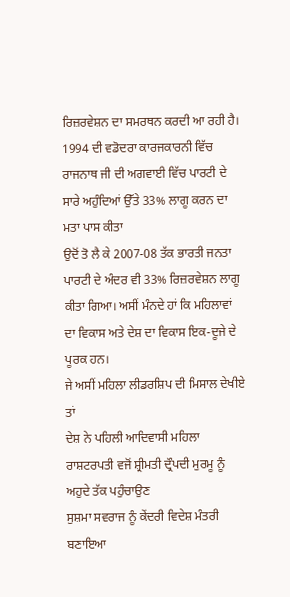ਰਿਜ਼ਰਵੇਸ਼ਨ ਦਾ ਸਮਰਥਨ ਕਰਦੀ ਆ ਰਹੀ ਹੈ।
1994 ਦੀ ਵਡੋਦਰਾ ਕਾਰਜਕਾਰਨੀ ਵਿੱਚ ਰਾਜਨਾਥ ਜੀ ਦੀ ਅਗਵਾਈ ਵਿੱਚ ਪਾਰਟੀ ਦੇ ਸਾਰੇ ਅਹੁੰਦਿਆਂ ਉੱਤੇ 33% ਲਾਗੂ ਕਰਨ ਦਾ ਮਤਾ ਪਾਸ ਕੀਤਾ
ਉਦੋਂ ਤੋ ਲੈ ਕੇ 2007-08 ਤੱਕ ਭਾਰਤੀ ਜਨਤਾ ਪਾਰਟੀ ਦੇ ਅੰਦਰ ਵੀ 33% ਰਿਜ਼ਰਵੇਸ਼ਨ ਲਾਗੂ ਕੀਤਾ ਗਿਆ। ਅਸੀਂ ਮੰਨਦੇ ਹਾਂ ਕਿ ਮਹਿਲਾਵਾਂ ਦਾ ਵਿਕਾਸ ਅਤੇ ਦੇਸ਼ ਦਾ ਵਿਕਾਸ ਇਕ-ਦੂਜੇ ਦੇ ਪੂਰਕ ਹਨ।
ਜੇ ਅਸੀਂ ਮਹਿਲਾ ਲੀਡਰਸ਼ਿਪ ਦੀ ਮਿਸਾਲ ਦੇਖੀਏ ਤਾਂ
ਦੇਸ਼ ਨੇ ਪਹਿਲੀ ਆਦਿਵਾਸੀ ਮਹਿਲਾ ਰਾਸ਼ਟਰਪਤੀ ਵਜੋਂ ਸ਼੍ਰੀਮਤੀ ਦ੍ਰੌਪਦੀ ਮੁਰਮੂ ਨੂੰ ਅਹੁਦੇ ਤੱਕ ਪਹੁੰਚਾਉਣ
ਸੁਸ਼ਮਾ ਸਵਰਾਜ ਨੂੰ ਕੇਂਦਰੀ ਵਿਦੇਸ਼ ਮੰਤਰੀ ਬਣਾਇਆ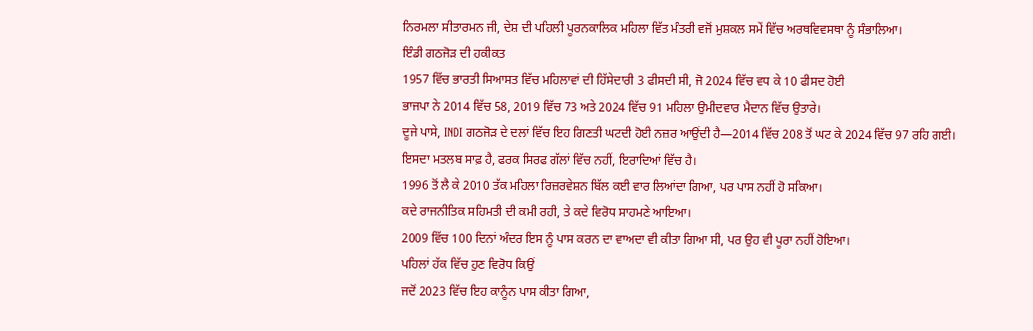ਨਿਰਮਲਾ ਸੀਤਾਰਮਨ ਜੀ, ਦੇਸ਼ ਦੀ ਪਹਿਲੀ ਪੂਰਨਕਾਲਿਕ ਮਹਿਲਾ ਵਿੱਤ ਮੰਤਰੀ ਵਜੋਂ ਮੁਸ਼ਕਲ ਸਮੇਂ ਵਿੱਚ ਅਰਥਵਿਵਸਥਾ ਨੂੰ ਸੰਭਾਲਿਆ।
ਇੰਡੀ ਗਠਜੋੜ ਦੀ ਹਕੀਕਤ
1957 ਵਿੱਚ ਭਾਰਤੀ ਸਿਆਸਤ ਵਿੱਚ ਮਹਿਲਾਵਾਂ ਦੀ ਹਿੱਸੇਦਾਰੀ 3 ਫੀਸਦੀ ਸੀ, ਜੋ 2024 ਵਿੱਚ ਵਧ ਕੇ 10 ਫੀਸਦ ਹੋਈ
ਭਾਜਪਾ ਨੇ 2014 ਵਿੱਚ 58, 2019 ਵਿੱਚ 73 ਅਤੇ 2024 ਵਿੱਚ 91 ਮਹਿਲਾ ਉਮੀਦਵਾਰ ਮੈਦਾਨ ਵਿੱਚ ਉਤਾਰੇ।
ਦੂਜੇ ਪਾਸੇ, INDI ਗਠਜੋੜ ਦੇ ਦਲਾਂ ਵਿੱਚ ਇਹ ਗਿਣਤੀ ਘਟਦੀ ਹੋਈ ਨਜ਼ਰ ਆਉਂਦੀ ਹੈ—2014 ਵਿੱਚ 208 ਤੋਂ ਘਟ ਕੇ 2024 ਵਿੱਚ 97 ਰਹਿ ਗਈ।
ਇਸਦਾ ਮਤਲਬ ਸਾਫ਼ ਹੈ, ਫਰਕ ਸਿਰਫ ਗੱਲਾਂ ਵਿੱਚ ਨਹੀਂ, ਇਰਾਦਿਆਂ ਵਿੱਚ ਹੈ।
1996 ਤੋਂ ਲੈ ਕੇ 2010 ਤੱਕ ਮਹਿਲਾ ਰਿਜ਼ਰਵੇਸ਼ਨ ਬਿੱਲ ਕਈ ਵਾਰ ਲਿਆਂਦਾ ਗਿਆ, ਪਰ ਪਾਸ ਨਹੀਂ ਹੋ ਸਕਿਆ।
ਕਦੇ ਰਾਜਨੀਤਿਕ ਸਹਿਮਤੀ ਦੀ ਕਮੀ ਰਹੀ, ਤੇ ਕਦੇ ਵਿਰੋਧ ਸਾਹਮਣੇ ਆਇਆ।
2009 ਵਿੱਚ 100 ਦਿਨਾਂ ਅੰਦਰ ਇਸ ਨੂੰ ਪਾਸ ਕਰਨ ਦਾ ਵਾਅਦਾ ਵੀ ਕੀਤਾ ਗਿਆ ਸੀ, ਪਰ ਉਹ ਵੀ ਪੂਰਾ ਨਹੀਂ ਹੋਇਆ।
ਪਹਿਲਾਂ ਹੱਕ ਵਿੱਚ ਹੁਣ ਵਿਰੋਧ ਕਿਉਂ
ਜਦੋਂ 2023 ਵਿੱਚ ਇਹ ਕਾਨੂੰਨ ਪਾਸ ਕੀਤਾ ਗਿਆ,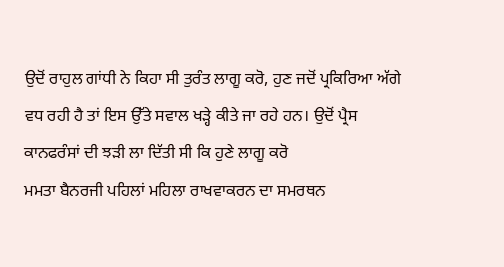ਉਦੋਂ ਰਾਹੁਲ ਗਾਂਧੀ ਨੇ ਕਿਹਾ ਸੀ ਤੁਰੰਤ ਲਾਗੂ ਕਰੋ, ਹੁਣ ਜਦੋਂ ਪ੍ਰਕਿਰਿਆ ਅੱਗੇ ਵਧ ਰਹੀ ਹੈ ਤਾਂ ਇਸ ਉੱਤੇ ਸਵਾਲ ਖੜ੍ਹੇ ਕੀਤੇ ਜਾ ਰਹੇ ਹਨ। ਉਦੋਂ ਪ੍ਰੈਸ ਕਾਨਫਰੰਸਾਂ ਦੀ ਝੜੀ ਲਾ ਦਿੱਤੀ ਸੀ ਕਿ ਹੁਣੇ ਲਾਗੂ ਕਰੋ
ਮਮਤਾ ਬੈਨਰਜੀ ਪਹਿਲਾਂ ਮਹਿਲਾ ਰਾਖਵਾਕਰਨ ਦਾ ਸਮਰਥਨ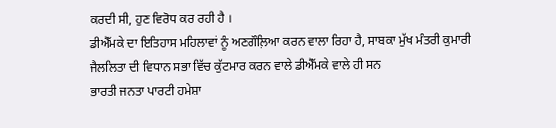ਕਰਦੀ ਸੀ, ਹੁਣ ਵਿਰੋਧ ਕਰ ਰਹੀ ਹੈ ।
ਡੀਐੱਮਕੇ ਦਾ ਇਤਿਹਾਸ ਮਹਿਲਾਵਾਂ ਨੂੰ ਅਣਗੌਲ਼ਿਆ ਕਰਨ ਵਾਲਾ ਰਿਹਾ ਹੈ, ਸਾਬਕਾ ਮੁੱਖ ਮੰਤਰੀ ਕੁਮਾਰੀ ਜੈਲਲਿਤਾ ਦੀ ਵਿਧਾਨ ਸਭਾ ਵਿੱਚ ਕੁੱਟਮਾਰ ਕਰਨ ਵਾਲੇ ਡੀਐੱਮਕੇ ਵਾਲੇ ਹੀ ਸਨ
ਭਾਰਤੀ ਜਨਤਾ ਪਾਰਟੀ ਹਮੇਸ਼ਾ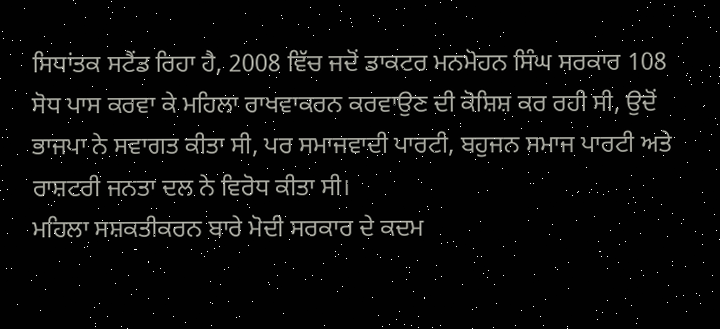ਸਿਧਾਂਤਕ ਸਟੈਂਡ ਰਿਹਾ ਹੈ, 2008 ਵਿੱਚ ਜਦੋਂ ਡਾਕਟਰ ਮਨਮੋਹਨ ਸਿੰਘ ਸਰਕਾਰ 108 ਸੋਧ ਪਾਸ ਕਰਵਾ ਕੇ ਮਹਿਲਾ ਰਾਖਵਾਕਰਨ ਕਰਵਾਉਣ ਦੀ ਕੋਸ਼ਿਸ਼ ਕਰ ਰਹੀ ਸੀ, ਉਦੋਂ ਭਾਜਪਾ ਨੇ ਸਵਾਗਤ ਕੀਤਾ ਸੀ, ਪਰ ਸਮਾਜਵਾਦੀ ਪਾਰਟੀ, ਬਹੁਜਨ ਸਮਾਜ ਪਾਰਟੀ ਅਤੇ ਰਾਸ਼ਟਰੀ ਜਨਤਾ ਦਲ ਨੇ ਵਿਰੋਧ ਕੀਤਾ ਸੀ।
ਮਹਿਲਾ ਸਸ਼ਕਤੀਕਰਨ ਬਾਰੇ ਮੋਦੀ ਸਰਕਾਰ ਦੇ ਕਦਮ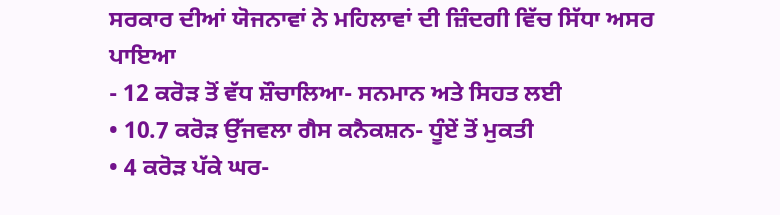ਸਰਕਾਰ ਦੀਆਂ ਯੋਜਨਾਵਾਂ ਨੇ ਮਹਿਲਾਵਾਂ ਦੀ ਜ਼ਿੰਦਗੀ ਵਿੱਚ ਸਿੱਧਾ ਅਸਰ ਪਾਇਆ
- 12 ਕਰੋੜ ਤੋਂ ਵੱਧ ਸ਼ੌਚਾਲਿਆ- ਸਨਮਾਨ ਅਤੇ ਸਿਹਤ ਲਈ
• 10.7 ਕਰੋੜ ਉੱਜਵਲਾ ਗੈਸ ਕਨੈਕਸ਼ਨ- ਧੂੰਏਂ ਤੋਂ ਮੁਕਤੀ
• 4 ਕਰੋੜ ਪੱਕੇ ਘਰ-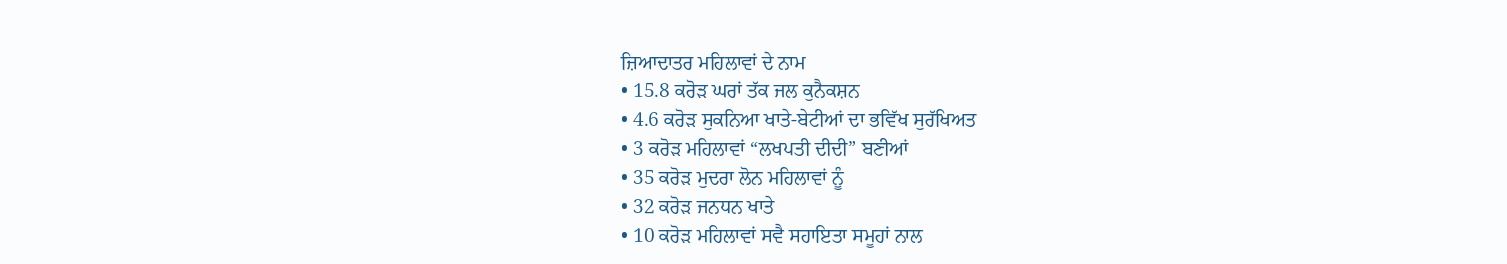ਜ਼ਿਆਦਾਤਰ ਮਹਿਲਾਵਾਂ ਦੇ ਨਾਮ
• 15.8 ਕਰੋੜ ਘਰਾਂ ਤੱਕ ਜਲ ਕੁਨੈਕਸ਼ਨ
• 4.6 ਕਰੋੜ ਸੁਕਨਿਆ ਖਾਤੇ-ਬੇਟੀਆਂ ਦਾ ਭਵਿੱਖ ਸੁਰੱਖਿਅਤ
• 3 ਕਰੋੜ ਮਹਿਲਾਵਾਂ “ਲਖਪਤੀ ਦੀਦੀ” ਬਣੀਆਂ
• 35 ਕਰੋੜ ਮੁਦਰਾ ਲੋਨ ਮਹਿਲਾਵਾਂ ਨੂੰ
• 32 ਕਰੋੜ ਜਨਧਨ ਖਾਤੇ
• 10 ਕਰੋੜ ਮਹਿਲਾਵਾਂ ਸਵੈ ਸਹਾਇਤਾ ਸਮੂਹਾਂ ਨਾਲ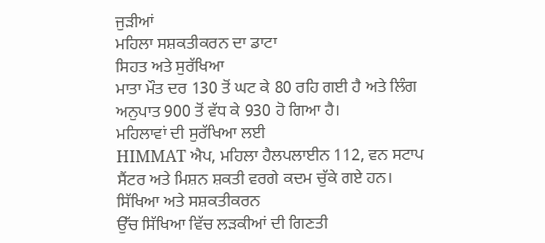ਜੁੜੀਆਂ
ਮਹਿਲਾ ਸਸ਼ਕਤੀਕਰਨ ਦਾ ਡਾਟਾ
ਸਿਹਤ ਅਤੇ ਸੁਰੱਖਿਆ
ਮਾਤਾ ਮੌਤ ਦਰ 130 ਤੋਂ ਘਟ ਕੇ 80 ਰਹਿ ਗਈ ਹੈ ਅਤੇ ਲਿੰਗ ਅਨੁਪਾਤ 900 ਤੋਂ ਵੱਧ ਕੇ 930 ਹੋ ਗਿਆ ਹੈ।
ਮਹਿਲਾਵਾਂ ਦੀ ਸੁਰੱਖਿਆ ਲਈ
HIMMAT ਐਪ, ਮਹਿਲਾ ਹੈਲਪਲਾਈਨ 112, ਵਨ ਸਟਾਪ ਸੈਂਟਰ ਅਤੇ ਮਿਸ਼ਨ ਸ਼ਕਤੀ ਵਰਗੇ ਕਦਮ ਚੁੱਕੇ ਗਏ ਹਨ।
ਸਿੱਖਿਆ ਅਤੇ ਸਸ਼ਕਤੀਕਰਨ
ਉੱਚ ਸਿੱਖਿਆ ਵਿੱਚ ਲੜਕੀਆਂ ਦੀ ਗਿਣਤੀ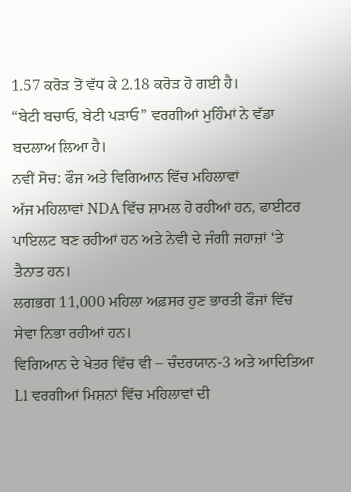1.57 ਕਰੋੜ ਤੋਂ ਵੱਧ ਕੇ 2.18 ਕਰੋੜ ਹੋ ਗਈ ਹੈ।
“ਬੇਟੀ ਬਚਾਓ, ਬੇਟੀ ਪੜਾਓ” ਵਰਗੀਆਂ ਮੁਹਿੰਮਾਂ ਨੇ ਵੱਡਾ ਬਦਲਾਅ ਲਿਆ ਹੈ।
ਨਵੀਂ ਸੋਚ: ਫੌਜ ਅਤੇ ਵਿਗਿਆਨ ਵਿੱਚ ਮਹਿਲਾਵਾਂ
ਅੱਜ ਮਹਿਲਾਵਾਂ NDA ਵਿੱਚ ਸ਼ਾਮਲ ਹੋ ਰਹੀਆਂ ਹਨ, ਫਾਈਟਰ ਪਾਇਲਟ ਬਣ ਰਹੀਆਂ ਹਨ ਅਤੇ ਨੇਵੀ ਦੇ ਜੰਗੀ ਜਹਾਜ਼ਾਂ ‘ਤੇ ਤੈਨਾਤ ਹਨ।
ਲਗਭਗ 11,000 ਮਹਿਲਾ ਅਫ਼ਸਰ ਹੁਣ ਭਾਰਤੀ ਫੌਜਾਂ ਵਿੱਚ ਸੇਵਾ ਨਿਭਾ ਰਹੀਆਂ ਹਨ।
ਵਿਗਿਆਨ ਦੇ ਖੇਤਰ ਵਿੱਚ ਵੀ – ਚੰਦਰਯਾਨ-3 ਅਤੇ ਆਦਿਤਿਆ L1 ਵਰਗੀਆਂ ਮਿਸ਼ਨਾਂ ਵਿੱਚ ਮਹਿਲਾਵਾਂ ਦੀ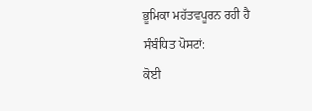ਭੂਮਿਕਾ ਮਹੱਤਵਪੂਰਨ ਰਹੀ ਹੈ
ਸੰਬੰਧਿਤ ਪੋਸਟਾਂ:
ਕੋਈ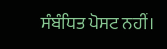ਸੰਬੰਧਿਤ ਪੋਸਟ ਨਹੀਂ।